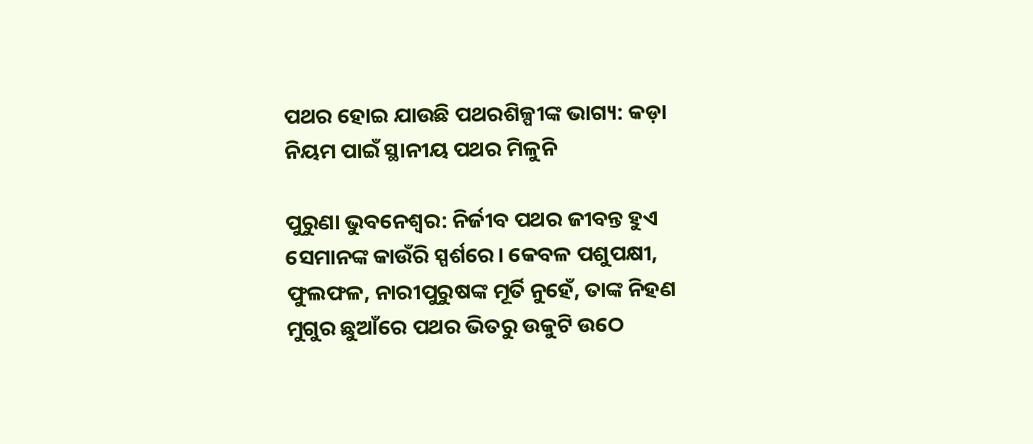ପଥର ହୋଇ ଯାଉଛି ପଥରଶିଳ୍ପୀଙ୍କ ଭାଗ୍ୟ: କଡ଼ା ନିୟମ ପାଇଁ ସ୍ଥାନୀୟ ପଥର ମିଳୁନି

ପୁରୁଣା ଭୁବନେଶ୍ବର: ନିର୍ଜୀବ ପଥର ଜୀବନ୍ତ ହୁଏ ସେମାନଙ୍କ କାଉଁରି ସ୍ପର୍ଶରେ। କେବଳ ପଶୁପକ୍ଷୀ, ଫୁଲଫଳ, ନାରୀପୁରୁଷଙ୍କ ମୂର୍ତି ନୁହେଁ, ତାଙ୍କ ନିହଣ ମୁଗୁର ଛୁଆଁରେ ପଥର ଭିତରୁ ଉକୁଟି ଉଠେ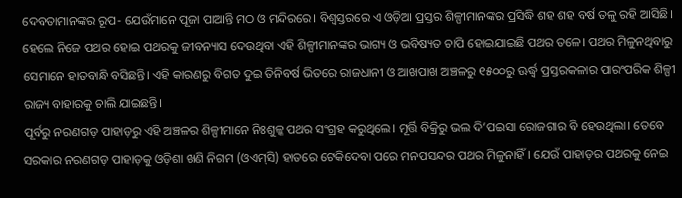ଦେବତାମାନଙ୍କର ରୂପ- ଯେଉଁମାନେ ପୂଜା ପାଆନ୍ତି ମଠ ଓ ମନ୍ଦିରରେ। ବିଶ୍ବସ୍ତରରେ ଏ ଓଡ଼ିଆ ପ୍ରସ୍ତର ଶିଳ୍ପୀମାନଙ୍କର ପ୍ରସିଦ୍ଧି ଶହ ଶହ ବର୍ଷ ତଳୁ ରହି ଆସିଛି। ହେଲେ ନିଜେ ପଥର ହୋଇ ପଥରକୁ ଜୀବନ୍ୟାସ ଦେଉଥିବା ଏହି ଶିଳ୍ପୀମାନଙ୍କର ଭାଗ୍ୟ ଓ ଭବିଷ୍ୟତ ଚାପି ହୋଇଯାଇଛି ପଥର ତଳେ। ପଥର ମିଳୁନଥିବାରୁ ସେମାନେ ହାତବାନ୍ଧି ବସିଛନ୍ତି। ଏହି କାରଣରୁ ବିଗତ ଦୁଇ ତିନିବର୍ଷ ଭିତରେ ରାଜଧାନୀ ଓ ଆଖପାଖ ଅଞ୍ଚଳରୁ ୧୫୦୦ରୁ ଊର୍ଦ୍ଧ୍ବ ପ୍ରସ୍ତରକଳାର ପାରଂପରିକ ଶିଳ୍ପୀ ରାଜ୍ୟ ବାହାରକୁ ଚାଲି ଯାଇଛନ୍ତି।
ପୂର୍ବରୁ ନରଣଗଡ଼ ପାହାଡ଼ରୁ ଏହି ଅଞ୍ଚଳର ଶିଳ୍ପୀମାନେ ନିଃଶୁଳ୍କ ପଥର ସଂଗ୍ରହ କରୁଥିଲେ। ମୂର୍ତ୍ତି ବିକ୍ରିରୁ ଭଲ ଦି’ପଇସା ରୋଜଗାର ବି ହେଉଥିଲା। ତେବେ ସରକାର ନରଣଗଡ଼ ପାହାଡ଼କୁ ଓଡ଼ିଶା ଖଣି ନିଗମ (ଓଏମ୍‌ସି) ହାତରେ ଟେକିଦେବା ପରେ ମନପସନ୍ଦର ପଥର ମିଳୁନାହିଁ। ଯେଉଁ ପାହାଡ଼ର ପଥରକୁ ନେଇ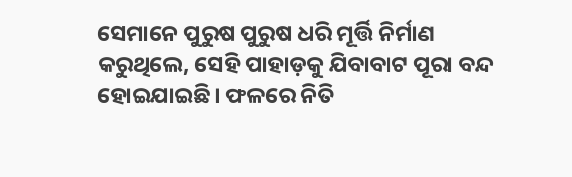ସେମାନେ ପୁରୁଷ ପୁରୁଷ ଧରି ମୂର୍ତ୍ତି ନିର୍ମାଣ କରୁଥିଲେ, ସେହି ପାହାଡ଼କୁ ଯିବାବାଟ ପୂରା ବନ୍ଦ ହୋଇଯାଇଛି। ଫଳରେ ନିତି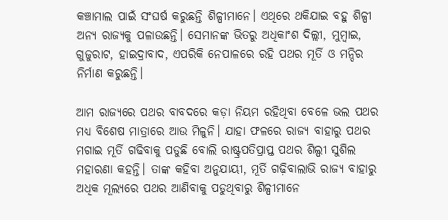କଞ୍ଚାମାଲ ପାଇଁ ସଂଘର୍ଷ କରୁଛନ୍ତି ଶିଳ୍ପୀମାନେ। ଏଥିରେ ଥକିଯାଇ ବହୁ ଶିଳ୍ପୀ ଅନ୍ୟ ରାଜ୍ୟକୁ ପଳାଉଛନ୍ତି। ସେମାନଙ୍କ ଭିତରୁ ଅଧିକାଂଶ ଦିଲ୍ଲୀ, ମୁମ୍ବାଇ, ଗୁଜୁରାଟ, ହାଇଦ୍ରାବାଦ, ଏପରିକି ନେପାଳରେ ରହି ପଥର ମୂର୍ତି ଓ ମନ୍ଦିର ନିର୍ମାଣ କରୁଛନ୍ତି।

ଆମ ରାଜ୍ୟରେ ପଥର ବାବଦରେ କଡ଼ା ନିୟମ ରହିଥିବା ବେଳେ ଭଲ ପଥର ମଧ୍ୟ ବିଶେଷ ମାତ୍ରାରେ ଆଉ ମିଳୁନି। ଯାହା ଫଳରେ ରାଜ୍ୟ ବାହାରୁ ପଥର ମଗାଇ ମୂର୍ତି ଗଢିବାକୁ ପଡୁଛି ବୋଲି ରାଷ୍ଟ୍ରପତିପ୍ରାପ୍ତ ପଥର ଶିଲ୍ପୀ ସୁଶିଲ ମହାରଣା କହନ୍ତି। ତାଙ୍କ କହିବା ଅନୁଯାୟୀ, ମୂର୍ତି ଗଢ଼ିବାଲାଭି ରାଜ୍ୟ ବାହାରୁ ଅଧିକ ମୂଲ୍ୟରେ ପଥର ଆଣିବାକୁ ପଡୁଥିବାରୁ ଶିଳ୍ପୀମାନେ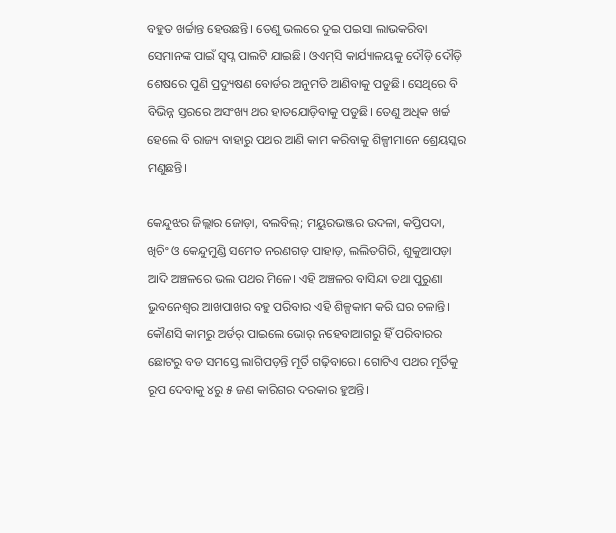ବହୁତ ଖର୍ଚ୍ଚାନ୍ତ ହେଉଛନ୍ତି। ତେଣୁ ଭଲରେ ଦୁଇ ପଇସା ଲାଭକରିବା ସେମାନଙ୍କ ପାଇଁ ସ୍ୱପ୍ନ ପାଲଟି ଯାଇଛି। ଓଏମ୍‌ସି କାର୍ଯ୍ୟାଳୟକୁ ଦୌଡ଼ି ଦୌଡ଼ି ଶେଷରେ ପୁଣି ପ୍ରଦ୍ୟୁଷଣ ବୋର୍ଡର ଅନୁମତି ଆଣିବାକୁ ପଡୁଛି। ସେଥିରେ ବି ବିଭିନ୍ନ ସ୍ତରରେ ଅସଂଖ୍ୟ ଥର ହାତଯୋଡ଼ିବାକୁ ପଡୁଛି। ତେଣୁ ଅଧିକ ଖର୍ଚ୍ଚ ହେଲେ ବି ରାଜ୍ୟ ବାହାରୁ ପଥର ଆଣି କାମ କରିବାକୁ ଶିଳ୍ପୀମାନେ ‌ଶ୍ରେୟସ୍କର ମଣୁଛନ୍ତି।

କେନ୍ଦୁଝର ଜିଲ୍ଲାର ଜୋଡ଼ା, ବଲବିଲ୍‌; ମୟୁରଭଞ୍ଜର ଉଦଳା, କପ୍ତିପଦା, ଖିଚିଂ ଓ କେନ୍ଦୁମୁଣ୍ଡି ସମେତ ନରଣଗଡ଼ ପାହାଡ଼, ଲଲିତଗିରି, ଶୁକୁଆପଡ଼ା ଆଦି ଅଞ୍ଚଳରେ ଭଲ ପଥର ମିଳେ। ଏହି ଅଞ୍ଚଳର ବାସିନ୍ଦା ତଥା ପୁରୁଣା ଭୁବନେଶ୍ବର ଆଖପାଖର ବହୁ ପରିବାର ଏହି ଶିଳ୍ପକାମ କରି ଘର ଚଳାନ୍ତି। କୌଣସି କାମରୁ ଅର୍ଡର୍‌ ପାଇଲେ ଭୋର୍‌ ନହେବାଆଗରୁ ହିଁ ପରିବାରର ଛୋଟରୁ ବଡ ସମସ୍ତେ ଲାଗିପଡ଼ନ୍ତି ମୂର୍ତି ଗଢ଼ିବାରେ। ଗୋଟିଏ ପଥର ମୂର୍ତିକୁ ରୂପ ଦେବାକୁ ୪ରୁ ୫ ଜଣ କାରିଗର ଦରକାର ହୁଅନ୍ତି।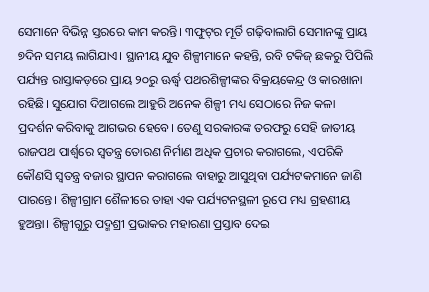ସେମାନେ ବିଭିନ୍ନ ସ୍ତରରେ କାମ କରନ୍ତି। ୩ଫୁଟ୍‌ର ମୂର୍ତି ଗଢ଼ିବାଲାଗି ସେମାନଙ୍କୁ ପ୍ରାୟ ୭ଦିନ ସମୟ ଲାଗିଯାଏ। ସ୍ଥାନୀୟ ଯୁବ ଶିଳ୍ପୀମାନେ କହନ୍ତି, ରବି ଟକିଜ୍‌ ଛକରୁ ପିପିଲି ପର୍ଯ୍ୟନ୍ତ ରାସ୍ତାକଡ଼ରେ ପ୍ରାୟ ୨୦ରୁ ଊର୍ଦ୍ଧ୍ବ ପଥରଶିଳ୍ପୀଙ୍କର ବିକ୍ରୟକେନ୍ଦ୍ର ଓ କାରଖାନା ରହିଛି। ସୁଯୋଗ ଦିଆଗଲେ ଆହୁରି ଅନେକ ଶିଳ୍ପୀ ମଧ୍ୟ ସେଠାରେ ନିଜ କଳା ପ୍ରଦର୍ଶନ କରିବାକୁ ଆଗଭର ହେବେ। ତେଣୁ ସରକାରଙ୍କ ତରଫରୁ ସେହି ଜାତୀୟ ରାଜପଥ ପାର୍ଶ୍ବରେ ସ୍ବତନ୍ତ୍ର ତୋରଣ ନିର୍ମାଣ ଅଧିକ ପ୍ରଚାର କରାଗଲେ, ଏପରିକି କୌଣସି ସ୍ବତନ୍ତ୍ର ବଜାର ସ୍ଥାପନ କରାଗଲେ ବାହାରୁ ଆସୁଥିବା ପର୍ଯ୍ୟଟକମାନେ ଜାଣି ପାରନ୍ତେ। ଶିଳ୍ପୀଗ୍ରାମ ଶୈଳୀରେ ତାହା ଏକ ପର୍ଯ୍ୟଟନସ୍ଥଳୀ ରୂପେ ମଧ୍ୟ ଗ୍ରହଣୀୟ ହୁଅନ୍ତା। ଶିଳ୍ପୀଗୁରୁ ପଦ୍ମଶ୍ରୀ ପ୍ରଭାକର ମହାରଣା ପ୍ରସ୍ତାବ ଦେଇ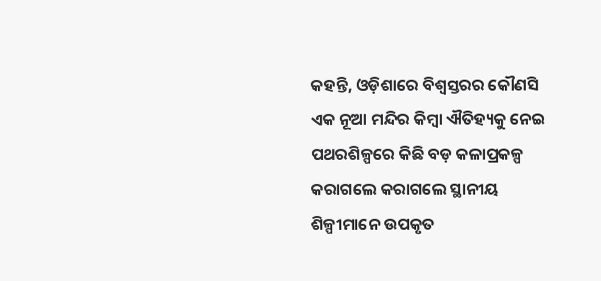କହନ୍ତି, ଓଡ଼ିଶାରେ ବିଶ୍ବସ୍ତରର କୌଣସି ଏକ ନୂଆ ମନ୍ଦିର କିମ୍ବା ଐତିହ୍ୟକୁ ନେଇ ପଥରଶିଳ୍ପରେ କିଛି ବଡ଼ କଳାପ୍ରକଳ୍ପ କରାଗଲେ କରାଗଲେ ସ୍ଥାନୀୟ ଶିଳ୍ପୀମାନେ ଉପକୃତ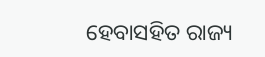ହେବାସହିତ ରାଜ୍ୟ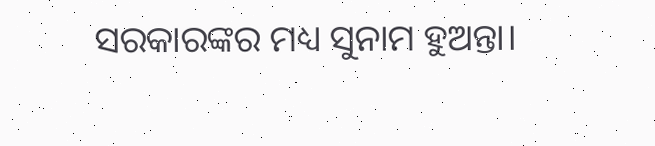ସରକାରଙ୍କର ମଧ୍ୟ ସୁନାମ ହୁଅନ୍ତା।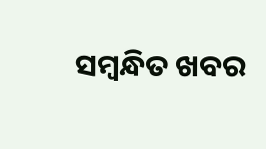ସମ୍ବନ୍ଧିତ ଖବର